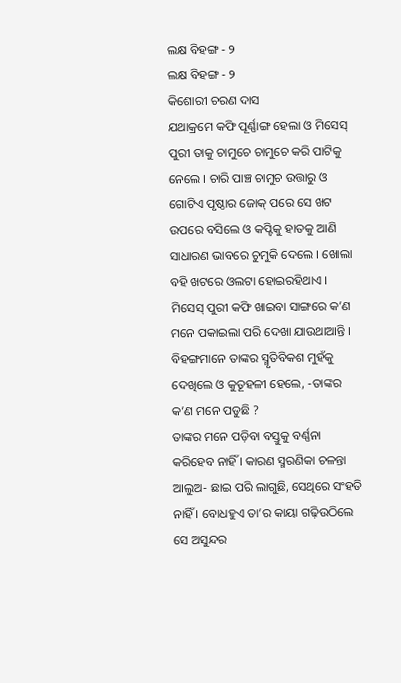ଲକ୍ଷ ବିହଙ୍ଗ - ୨
ଲକ୍ଷ ବିହଙ୍ଗ - ୨
କିଶୋରୀ ଚରଣ ଦାସ
ଯଥାକ୍ରମେ କଫି ପୂର୍ଣ୍ଣାଙ୍ଗ ହେଲା ଓ ମିସେସ୍ ପୁରୀ ତାକୁ ଚାମୁଚେ ଚାମୁଚେ କରି ପାଟିକୁ ନେଲେ । ଚାରି ପାଞ୍ଚ ଚାମୁଚ ଉତ୍ତାରୁ ଓ ଗୋଟିଏ ପୃଷ୍ଠାର ଜୋକ୍ ପରେ ସେ ଖଟ ଉପରେ ବସିଲେ ଓ କପ୍ଟିକୁ ହାତକୁ ଆଣି ସାଧାରଣ ଭାବରେ ଚୁମୁକି ଦେଲେ । ଖୋଲା ବହି ଖଟରେ ଓଲଟା ହୋଇରହିଥାଏ । ମିସେସ୍ ପୁରୀ କଫି ଖାଇବା ସାଙ୍ଗରେ କ’ଣ ମନେ ପକାଇଲା ପରି ଦେଖା ଯାଉଥାଆନ୍ତି ।
ବିହଙ୍ଗମାନେ ତାଙ୍କର ସ୍ମୃତିବିକଶ ମୁହଁକୁ ଦେଖିଲେ ଓ କୁତୂହଳୀ ହେଲେ, -ତାଙ୍କର କ’ଣ ମନେ ପଡୁଛି ?
ତାଙ୍କର ମନେ ପଡ଼ିବା ବସ୍ତୁକୁ ବର୍ଣ୍ଣନା କରିହେବ ନାହିଁ । କାରଣ ସ୍ମରଣିକା ଚଳନ୍ତା ଆଲୁଅ- ଛାଇ ପରି ଲାଗୁଛି, ସେଥିରେ ସଂହତି ନାହିଁ । ବୋଧହୁଏ ତା’ର କାୟା ଗଢ଼ିଉଠିଲେ ସେ ଅସୁନ୍ଦର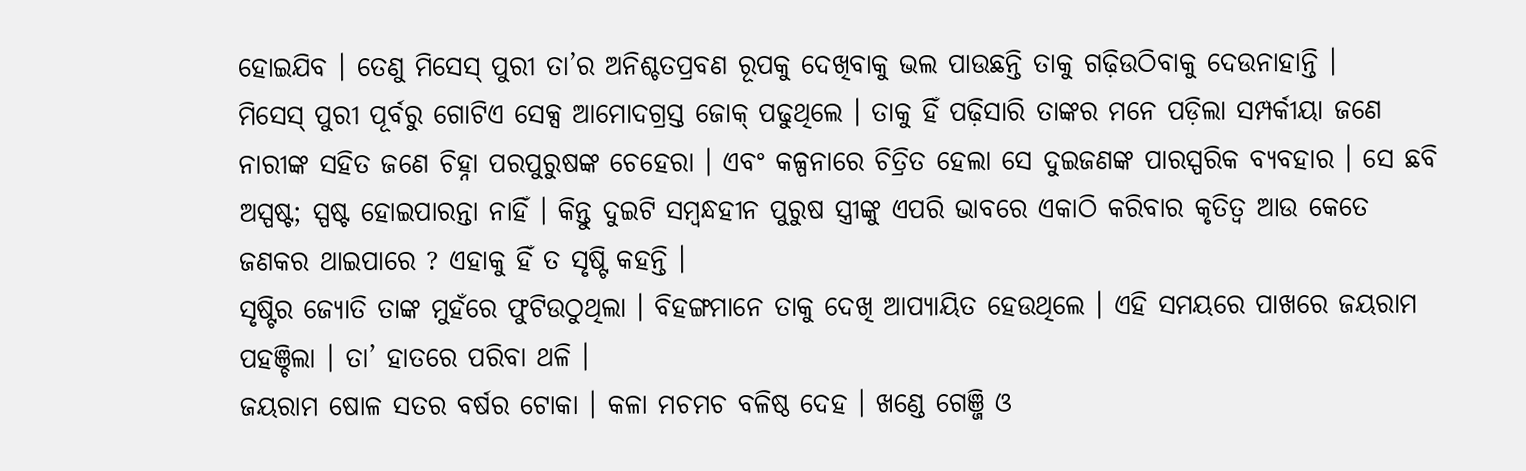ହୋଇଯିବ । ତେଣୁ ମିସେସ୍ ପୁରୀ ତା’ର ଅନିଶ୍ଚତପ୍ରବଣ ରୂପକୁ ଦେଖିବାକୁ ଭଲ ପାଉଛନ୍ତି ତାକୁ ଗଢ଼ିଉଠିବାକୁ ଦେଉନାହାନ୍ତି ।
ମିସେସ୍ ପୁରୀ ପୂର୍ବରୁ ଗୋଟିଏ ସେକ୍ସ ଆମୋଦଗ୍ରସ୍ତ ଜୋକ୍ ପଢୁଥିଲେ । ତାକୁ ହିଁ ପଢ଼ିସାରି ତାଙ୍କର ମନେ ପଡ଼ିଲା ସମ୍ପର୍କୀୟା ଜଣେ ନାରୀଙ୍କ ସହିତ ଜଣେ ଚିହ୍ନା ପରପୁରୁଷଙ୍କ ଚେହେରା । ଏବଂ କଳ୍ପନାରେ ଚିତ୍ରିତ ହେଲା ସେ ଦୁଇଜଣଙ୍କ ପାରସ୍ପରିକ ବ୍ୟବହାର । ସେ ଛବି ଅସ୍ପଷ୍ଟ; ସ୍ପଷ୍ଟ ହୋଇପାରନ୍ତା ନାହିଁ । କିନ୍ତୁ ଦୁଇଟି ସମ୍ବନ୍ଧହୀନ ପୁରୁଷ ସ୍ତ୍ରୀଙ୍କୁ ଏପରି ଭାବରେ ଏକାଠି କରିବାର କୃତିତ୍ବ ଆଉ କେତେ ଜଣକର ଥାଇପାରେ ? ଏହାକୁ ହିଁ ତ ସୃଷ୍ଟି କହନ୍ତି ।
ସୃଷ୍ଟିର ଜ୍ୟୋତି ତାଙ୍କ ମୁହଁରେ ଫୁଟିଉଠୁଥିଲା । ବିହଙ୍ଗମାନେ ତାକୁ ଦେଖି ଆପ୍ୟାୟିତ ହେଉଥିଲେ । ଏହି ସମୟରେ ପାଖରେ ଜୟରାମ ପହଞ୍ଚିଲା । ତା’ ହାତରେ ପରିବା ଥଳି ।
ଜୟରାମ ଷୋଳ ସତର ବର୍ଷର ଟୋକା । କଳା ମଚମଚ ବଳିଷ୍ଠ ଦେହ । ଖଣ୍ଡେ ଗେଞ୍ଜି ଓ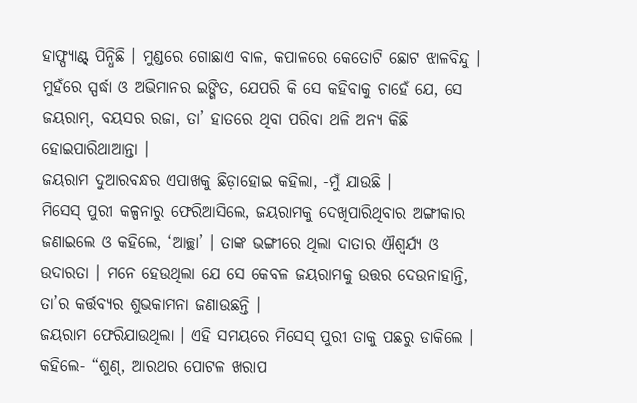ହାଫ୍ପ୍ୟାଣ୍ଟ୍ ପିନ୍ଧିଛି । ମୁଣ୍ଡରେ ଗୋଛାଏ ବାଳ, କପାଳରେ କେତୋଟି ଛୋଟ ଝାଳବିନ୍ଦୁ । ମୁହଁରେ ସ୍ପର୍ଦ୍ଧା ଓ ଅଭିମାନର ଇଙ୍ଗିତ, ଯେପରି କି ସେ କହିବାକୁ ଚାହେଁ ଯେ, ସେ ଜୟରାମ୍, ବୟସର ରଜା, ତା’ ହାତରେ ଥିବା ପରିବା ଥଳି ଅନ୍ୟ କିଛି ହୋଇପାରିଥାଆନ୍ତା ।
ଜୟରାମ ଦୁଆରବନ୍ଧର ଏପାଖକୁ ଛିଡ଼ାହୋଇ କହିଲା, -ମୁଁ ଯାଉଛି ।
ମିସେସ୍ ପୁରୀ କଳ୍ପନାରୁ ଫେରିଆସିଲେ, ଜୟରାମକୁ ଦେଖିପାରିଥିବାର ଅଙ୍ଗୀକାର ଜଣାଇଲେ ଓ କହିଲେ, ‘ଆଚ୍ଛା’ । ତାଙ୍କ ଭଙ୍ଗୀରେ ଥିଲା ଦାତାର ଐଶ୍ବର୍ଯ୍ୟ ଓ ଉଦାରତା । ମନେ ହେଉଥିଲା ଯେ ସେ କେବଳ ଜୟରାମକୁ ଉତ୍ତର ଦେଉନାହାନ୍ତି, ତା’ର କର୍ତ୍ତବ୍ୟର ଶୁଭକାମନା ଜଣାଉଛନ୍ତି ।
ଜୟରାମ ଫେରିଯାଉଥିଲା । ଏହି ସମୟରେ ମିସେସ୍ ପୁରୀ ତାକୁ ପଛରୁ ଡାକିଲେ । କହିଲେ- “ଶୁଣ୍, ଆରଥର ପୋଟଳ ଖରାପ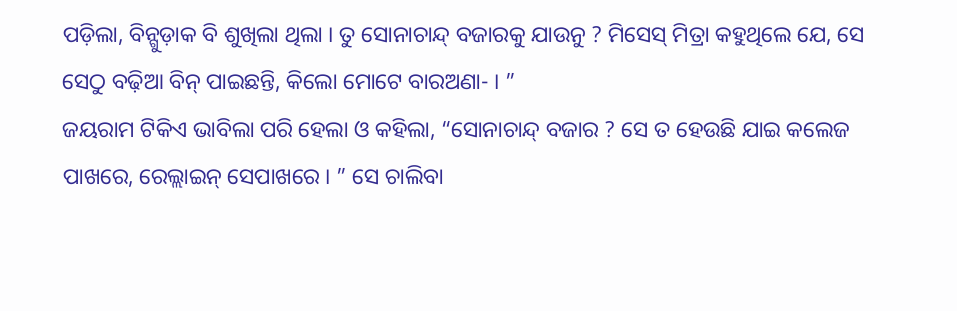ପଡ଼ିଲା, ବିନ୍ଗୁଡ଼ାକ ବି ଶୁଖିଲା ଥିଲା । ତୁ ସୋନାଚାନ୍ଦ୍ ବଜାରକୁ ଯାଉନୁ ? ମିସେସ୍ ମିତ୍ରା କହୁଥିଲେ ଯେ, ସେ ସେଠୁ ବଢ଼ିଆ ବିନ୍ ପାଇଛନ୍ତି, କିଲୋ ମୋଟେ ବାରଅଣା- । ”
ଜୟରାମ ଟିକିଏ ଭାବିଲା ପରି ହେଲା ଓ କହିଲା, “ସୋନାଚାନ୍ଦ୍ ବଜାର ? ସେ ତ ହେଉଛି ଯାଇ କଲେଜ ପାଖରେ, ରେଲ୍ଲାଇନ୍ ସେପାଖରେ । ” ସେ ଚାଲିବା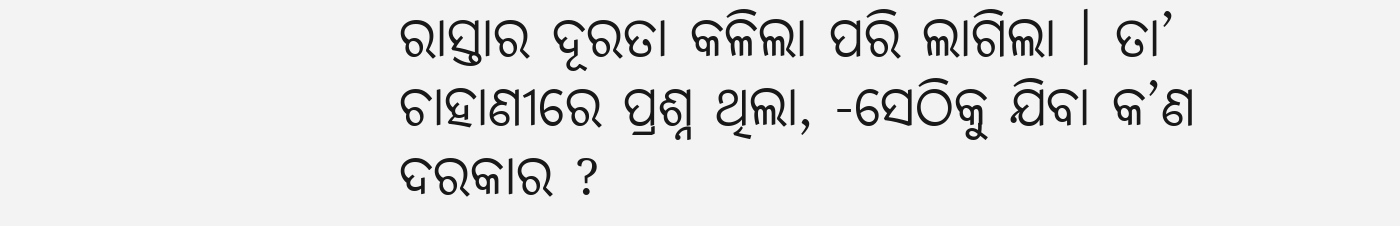ରାସ୍ତାର ଦୂରତା କଳିଲା ପରି ଲାଗିଲା । ତା’ ଚାହାଣୀରେ ପ୍ରଶ୍ନ ଥିଲା, -ସେଠିକୁ ଯିବା କ’ଣ ଦରକାର ?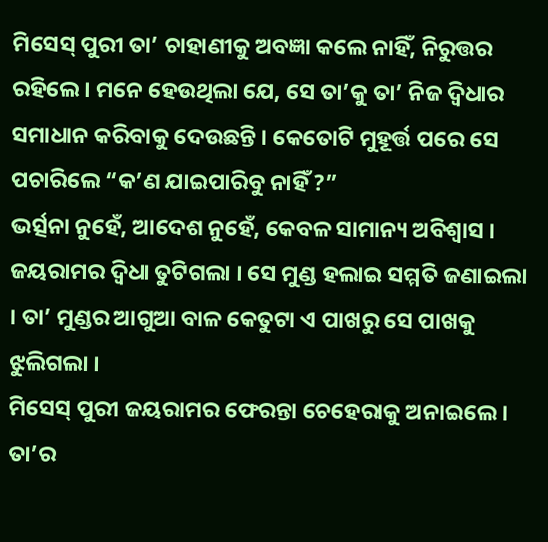ମିସେସ୍ ପୁରୀ ତା’ ଚାହାଣୀକୁ ଅବଜ୍ଞା କଲେ ନାହିଁ, ନିରୁତ୍ତର ରହିଲେ । ମନେ ହେଉଥିଲା ଯେ, ସେ ତା’କୁ ତା’ ନିଜ ଦ୍ବିଧାର ସମାଧାନ କରିବାକୁ ଦେଉଛନ୍ତି । କେତୋଟି ମୁହୂର୍ତ୍ତ ପରେ ସେ ପଚାରିଲେ “କ’ଣ ଯାଇପାରିବୁ ନାହିଁ ?”
ଭର୍ତ୍ସନା ନୁହେଁ, ଆଦେଶ ନୁହେଁ, କେବଳ ସାମାନ୍ୟ ଅବିଶ୍ବାସ । ଜୟରାମର ଦ୍ବିଧା ତୁଟିଗଲା । ସେ ମୁଣ୍ଡ ହଲାଇ ସମ୍ମତି ଜଣାଇଲା । ତା’ ମୁଣ୍ଡର ଆଗୁଆ ବାଳ କେତୁଟା ଏ ପାଖରୁ ସେ ପାଖକୁ ଝୁଲିଗଲା ।
ମିସେସ୍ ପୁରୀ ଜୟରାମର ଫେରନ୍ତା ଚେହେରାକୁ ଅନାଇଲେ । ତା’ର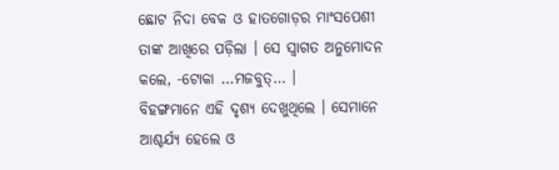ଛୋଟ ନିଦା ବେକ ଓ ହାତଗୋଡ଼ର ମାଂସପେଶୀ ତାଙ୍କ ଆଖିରେ ପଡ଼ିଲା । ସେ ସ୍ବାଗତ ଅନୁମୋଦନ କଲେ, -ଟୋକା …ମଜବୁତ୍… ।
ବିହଙ୍ଗମାନେ ଏହି ଦୃଶ୍ୟ ଦେଖୁଥିଲେ । ସେମାନେ ଆଶ୍ଚର୍ଯ୍ୟ ହେଲେ ଓ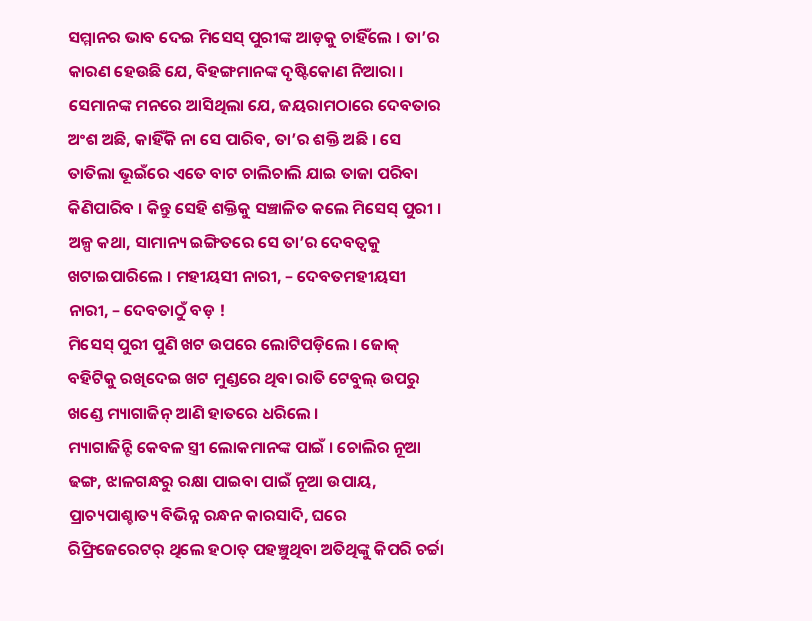ସମ୍ମାନର ଭାବ ଦେଇ ମିସେସ୍ ପୁରୀଙ୍କ ଆଡ଼କୁ ଚାହିଁଲେ । ତା’ର କାରଣ ହେଉଛି ଯେ, ବିହଙ୍ଗମାନଙ୍କ ଦୃଷ୍ଟିକୋଣ ନିଆରା । ସେମାନଙ୍କ ମନରେ ଆସିଥିଲା ଯେ, ଜୟରାମଠାରେ ଦେବତାର ଅଂଶ ଅଛି, କାହିଁକି ନା ସେ ପାରିବ, ତା’ର ଶକ୍ତି ଅଛି । ସେ ତାତିଲା ଭୂଇଁରେ ଏତେ ବାଟ ଚାଲିଚାଲି ଯାଇ ତାଜା ପରିବା କିଣିପାରିବ । କିନ୍ତୁ ସେହି ଶକ୍ତିକୁ ସଞ୍ଚାଳିତ କଲେ ମିସେସ୍ ପୁରୀ । ଅଳ୍ପ କଥା, ସାମାନ୍ୟ ଇଙ୍ଗିତରେ ସେ ତା’ର ଦେବତ୍ବକୁ ଖଟାଇପାରିଲେ । ମହୀୟସୀ ନାରୀ, – ଦେବତମହୀୟସୀ ନାରୀ, – ଦେବତାଠୁଁ ବଡ଼ !
ମିସେସ୍ ପୁରୀ ପୁଣି ଖଟ ଉପରେ ଲୋଟିପଡ଼ିଲେ । ଜୋକ୍ ବହିଟିକୁ ରଖିଦେଇ ଖଟ ମୁଣ୍ଡରେ ଥିବା ରାତି ଟେବୁଲ୍ ଉପରୁ ଖଣ୍ଡେ ମ୍ୟାଗାଜିନ୍ ଆଣି ହାତରେ ଧରିଲେ ।
ମ୍ୟାଗାଜିନ୍ଟି କେବଳ ସ୍ତ୍ରୀ ଲୋକମାନଙ୍କ ପାଇଁ । ଚୋଲିର ନୂଆ ଢଙ୍ଗ, ଝାଳଗନ୍ଧରୁ ରକ୍ଷା ପାଇବା ପାଇଁ ନୂଆ ଉପାୟ, ପ୍ରାଚ୍ୟପାଶ୍ଚାତ୍ୟ ବିଭିନ୍ନ ରନ୍ଧନ କାରସାଦି, ଘରେ ରିଫ୍ରିଜେରେଟର୍ ଥିଲେ ହଠାତ୍ ପହଞ୍ଚୁଥିବା ଅତିଥିଙ୍କୁ କିପରି ଚର୍ଚ୍ଚା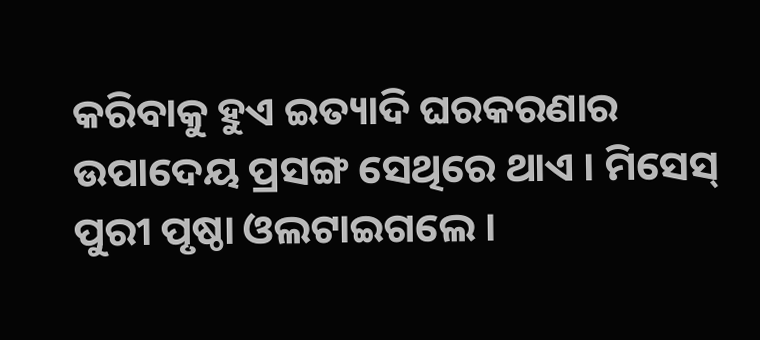କରିବାକୁ ହୁଏ ଇତ୍ୟାଦି ଘରକରଣାର ଉପାଦେୟ ପ୍ରସଙ୍ଗ ସେଥିରେ ଥାଏ । ମିସେସ୍ ପୁରୀ ପୃଷ୍ଠା ଓଲଟାଇଗଲେ ।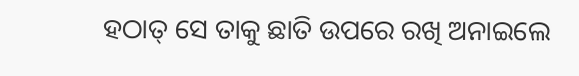ହଠାତ୍ ସେ ତାକୁ ଛାତି ଉପରେ ରଖି ଅନାଇଲେ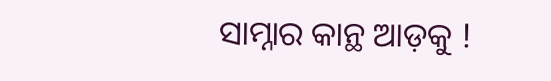ସାମ୍ନାର କାନ୍ଥ ଆଡ଼କୁ !